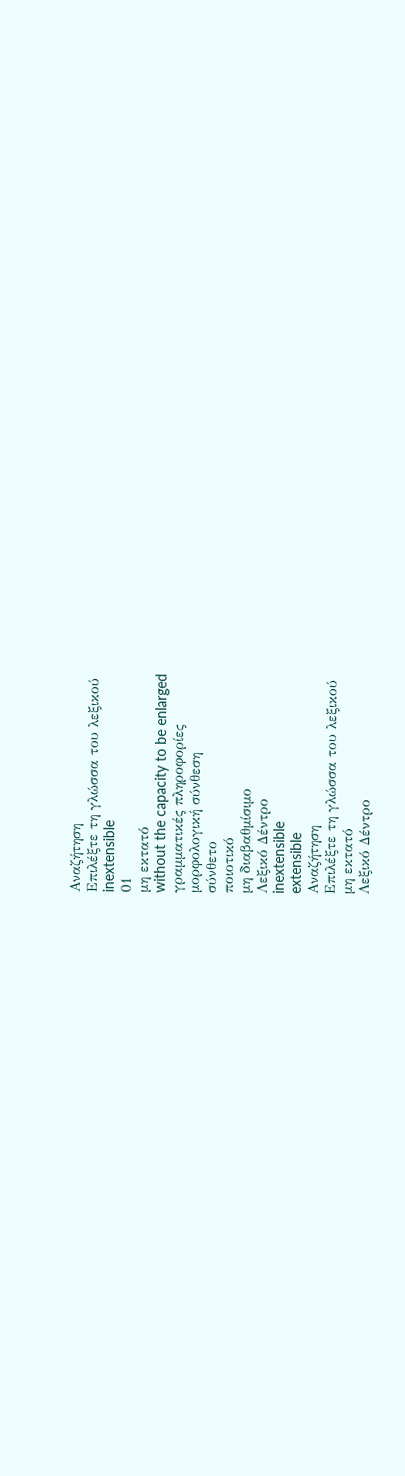Αναζήτηση
Επιλέξτε τη γλώσσα του λεξικού
inextensible
01
μη εκτατό
without the capacity to be enlarged
γραμματικές πληροφορίες
μορφολογική σύνθεση
σύνθετο
ποιοτικό
μη διαβαθμίσιμο
Λεξικό Δέντρο
inextensible
extensible
Αναζήτηση
Επιλέξτε τη γλώσσα του λεξικού
μη εκτατό
Λεξικό Δέντρο